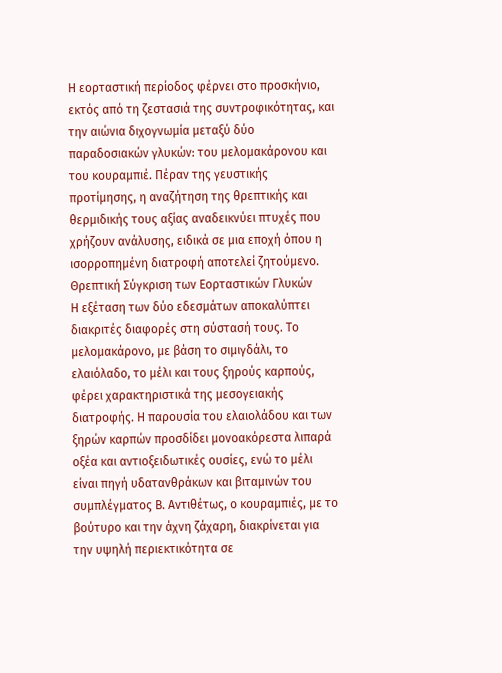Η εορταστική περίοδος φέρνει στο προσκήνιο, εκτός από τη ζεστασιά της συντροφικότητας, και την αιώνια διχογνωμία μεταξύ δύο παραδοσιακών γλυκών: του μελομακάρονου και του κουραμπιέ. Πέραν της γευστικής προτίμησης, η αναζήτηση της θρεπτικής και θερμιδικής τους αξίας αναδεικνύει πτυχές που χρήζουν ανάλυσης, ειδικά σε μια εποχή όπου η ισορροπημένη διατροφή αποτελεί ζητούμενο.
Θρεπτική Σύγκριση των Εορταστικών Γλυκών
Η εξέταση των δύο εδεσμάτων αποκαλύπτει διακριτές διαφορές στη σύστασή τους. Το μελομακάρονο, με βάση το σιμιγδάλι, το ελαιόλαδο, το μέλι και τους ξηρούς καρπούς, φέρει χαρακτηριστικά της μεσογειακής διατροφής. Η παρουσία του ελαιολάδου και των ξηρών καρπών προσδίδει μονοακόρεστα λιπαρά οξέα και αντιοξειδωτικές ουσίες, ενώ το μέλι είναι πηγή υδατανθράκων και βιταμινών του συμπλέγματος Β. Αντιθέτως, ο κουραμπιές, με το βούτυρο και την άχνη ζάχαρη, διακρίνεται για την υψηλή περιεκτικότητα σε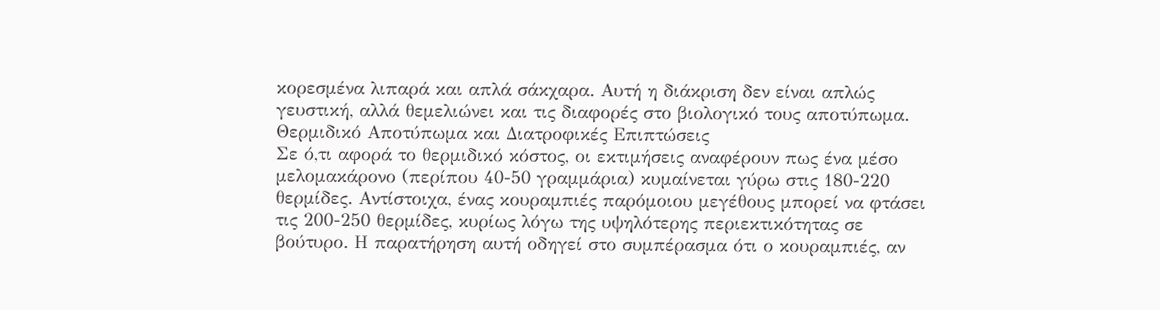κορεσμένα λιπαρά και απλά σάκχαρα. Αυτή η διάκριση δεν είναι απλώς γευστική, αλλά θεμελιώνει και τις διαφορές στο βιολογικό τους αποτύπωμα.
Θερμιδικό Αποτύπωμα και Διατροφικές Επιπτώσεις
Σε ό,τι αφορά το θερμιδικό κόστος, οι εκτιμήσεις αναφέρουν πως ένα μέσο μελομακάρονο (περίπου 40-50 γραμμάρια) κυμαίνεται γύρω στις 180-220 θερμίδες. Αντίστοιχα, ένας κουραμπιές παρόμοιου μεγέθους μπορεί να φτάσει τις 200-250 θερμίδες, κυρίως λόγω της υψηλότερης περιεκτικότητας σε βούτυρο. Η παρατήρηση αυτή οδηγεί στο συμπέρασμα ότι ο κουραμπιές, αν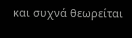και συχνά θεωρείται